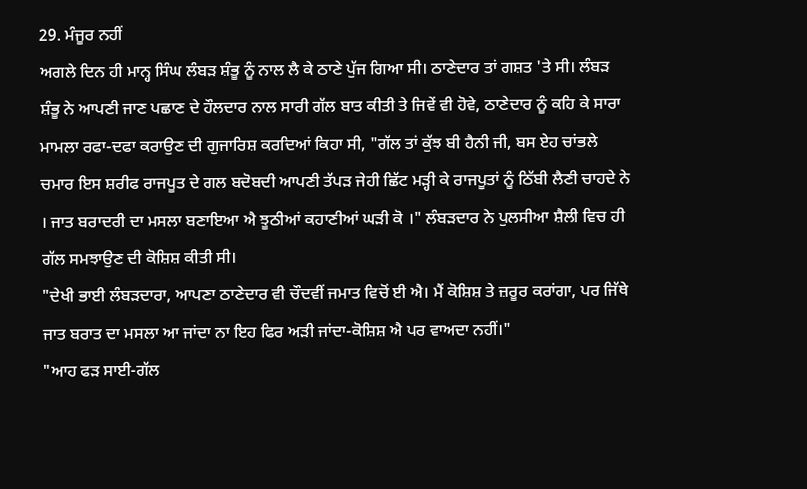29. ਮੰਜੂਰ ਨਹੀਂ
ਅਗਲੇ ਦਿਨ ਹੀ ਮਾਨ੍ਹ ਸਿੰਘ ਲੰਬੜ ਸ਼ੰਭੂ ਨੂੰ ਨਾਲ ਲੈ ਕੇ ਠਾਣੇ ਪੁੱਜ ਗਿਆ ਸੀ। ਠਾਣੇਦਾਰ ਤਾਂ ਗਸ਼ਤ 'ਤੇ ਸੀ। ਲੰਬੜ ਸ਼ੰਭੂ ਨੇ ਆਪਣੀ ਜਾਣ ਪਛਾਣ ਦੇ ਹੌਲਦਾਰ ਨਾਲ ਸਾਰੀ ਗੱਲ ਬਾਤ ਕੀਤੀ ਤੇ ਜਿਵੇਂ ਵੀ ਹੋਵੇ, ਠਾਣੇਦਾਰ ਨੂੰ ਕਹਿ ਕੇ ਸਾਰਾ ਮਾਮਲਾ ਰਫਾ-ਦਫਾ ਕਰਾਉਣ ਦੀ ਗੁਜਾਰਿਸ਼ ਕਰਦਿਆਂ ਕਿਹਾ ਸੀ, "ਗੱਲ ਤਾਂ ਕੁੱਝ ਬੀ ਹੈਨੀ ਜੀ, ਬਸ ਏਹ ਚਾਂਭਲੇ ਚਮਾਰ ਇਸ ਸ਼ਰੀਫ ਰਾਜਪੂਤ ਦੇ ਗਲ ਬਦੋਬਦੀ ਆਪਣੀ ਤੱਪੜ ਜੇਹੀ ਛਿੱਟ ਮੜ੍ਹੀ ਕੇ ਰਾਜਪੂਤਾਂ ਨੂੰ ਠਿੱਬੀ ਲੈਣੀ ਚਾਹਦੇ ਨੇ । ਜਾਤ ਬਰਾਦਰੀ ਦਾ ਮਸਲਾ ਬਣਾਇਆ ਐ ਝੂਠੀਆਂ ਕਹਾਣੀਆਂ ਘੜੀ ਕੋ ।" ਲੰਬੜਦਾਰ ਨੇ ਪੁਲਸੀਆ ਸ਼ੈਲੀ ਵਿਚ ਹੀ ਗੱਲ ਸਮਝਾਉਣ ਦੀ ਕੋਸ਼ਿਸ਼ ਕੀਤੀ ਸੀ।
"ਦੇਖੀ ਭਾਈ ਲੰਬੜਦਾਰਾ, ਆਪਣਾ ਠਾਣੇਦਾਰ ਵੀ ਚੌਦਵੀਂ ਜਮਾਤ ਵਿਚੋਂ ਈ ਐ। ਮੈਂ ਕੋਸ਼ਿਸ਼ ਤੇ ਜ਼ਰੂਰ ਕਰਾਂਗਾ, ਪਰ ਜਿੱਥੇ ਜਾਤ ਬਰਾਤ ਦਾ ਮਸਲਾ ਆ ਜਾਂਦਾ ਨਾ ਇਹ ਫਿਰ ਅੜੀ ਜਾਂਦਾ-ਕੋਸ਼ਿਸ਼ ਐ ਪਰ ਵਾਅਦਾ ਨਹੀਂ।"
"ਆਹ ਫੜ ਸਾਈ-ਗੱਲ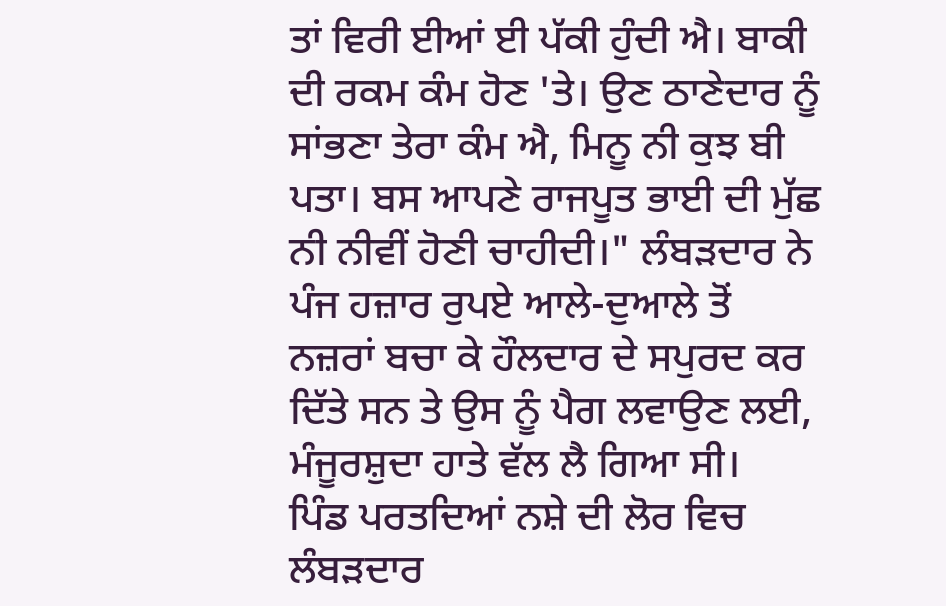ਤਾਂ ਵਿਰੀ ਈਆਂ ਈ ਪੱਕੀ ਹੁੰਦੀ ਐ। ਬਾਕੀ ਦੀ ਰਕਮ ਕੰਮ ਹੋਣ 'ਤੇ। ਉਣ ਠਾਣੇਦਾਰ ਨੂੰ ਸਾਂਭਣਾ ਤੇਰਾ ਕੰਮ ਐ, ਮਿਨੂ ਨੀ ਕੁਝ ਬੀ ਪਤਾ। ਬਸ ਆਪਣੇ ਰਾਜਪੂਤ ਭਾਈ ਦੀ ਮੁੱਛ ਨੀ ਨੀਵੀਂ ਹੋਣੀ ਚਾਹੀਦੀ।" ਲੰਬੜਦਾਰ ਨੇ ਪੰਜ ਹਜ਼ਾਰ ਰੁਪਏ ਆਲੇ-ਦੁਆਲੇ ਤੋਂ ਨਜ਼ਰਾਂ ਬਚਾ ਕੇ ਹੌਲਦਾਰ ਦੇ ਸਪੁਰਦ ਕਰ ਦਿੱਤੇ ਸਨ ਤੇ ਉਸ ਨੂੰ ਪੈਗ ਲਵਾਉਣ ਲਈ, ਮੰਜੂਰਸ਼ੁਦਾ ਹਾਤੇ ਵੱਲ ਲੈ ਗਿਆ ਸੀ।
ਪਿੰਡ ਪਰਤਦਿਆਂ ਨਸ਼ੇ ਦੀ ਲੋਰ ਵਿਚ ਲੰਬੜਦਾਰ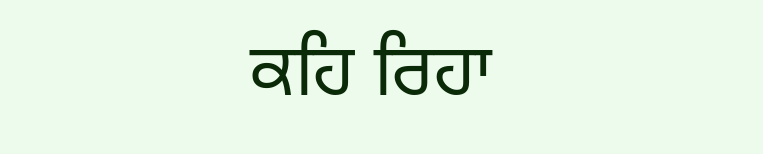ਕਹਿ ਰਿਹਾ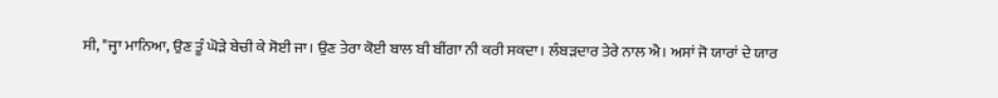ਸੀ, "ਜ੍ਹਾ ਮਾਨਿਆ, ਉਣ ਤੂੰ ਘੋੜੇ ਬੇਚੀ ਕੇ ਸੋਈ ਜਾ। ਉਣ ਤੇਰਾ ਕੋਈ ਬਾਲ ਬੀ ਬੀਂਗਾ ਨੀ ਕਰੀ ਸਕਦਾ। ਲੰਬੜਦਾਰ ਤੇਰੇ ਨਾਲ ਐ। ਅਸਾਂ ਜੋ ਯਾਰਾਂ ਦੇ ਯਾਰ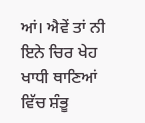ਆਂ। ਐਵੇਂ ਤਾਂ ਨੀ ਇਨੇ ਚਿਰ ਖੇਹ ਖਾਧੀ ਥਾਣਿਆਂ ਵਿੱਚ ਸ਼ੰਭੂ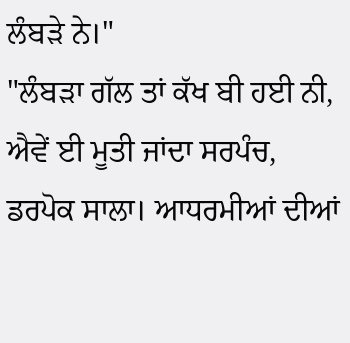ਲੰਬੜੇ ਨੇ।"
"ਲੰਬੜਾ ਗੱਲ ਤਾਂ ਕੱਖ ਬੀ ਹਈ ਨੀ, ਐਵੇਂ ਈ ਮੂਤੀ ਜਾਂਦਾ ਸਰਪੰਚ, ਡਰਪੋਕ ਸਾਲਾ। ਆਧਰਮੀਆਂ ਦੀਆਂ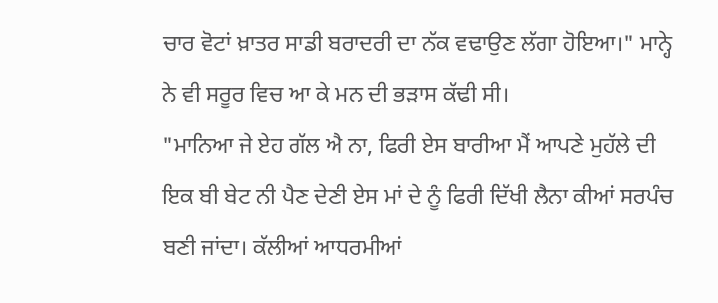ਚਾਰ ਵੋਟਾਂ ਖ਼ਾਤਰ ਸਾਡੀ ਬਰਾਦਰੀ ਦਾ ਨੱਕ ਵਢਾਉਣ ਲੱਗਾ ਹੋਇਆ।" ਮਾਨ੍ਹੇ ਨੇ ਵੀ ਸਰੂਰ ਵਿਚ ਆ ਕੇ ਮਨ ਦੀ ਭੜਾਸ ਕੱਢੀ ਸੀ।
"ਮਾਨਿਆ ਜੇ ਏਹ ਗੱਲ ਐ ਨਾ, ਫਿਰੀ ਏਸ ਬਾਰੀਆ ਮੈਂ ਆਪਣੇ ਮੁਹੱਲੇ ਦੀ ਇਕ ਬੀ ਬੇਟ ਨੀ ਪੈਣ ਦੇਣੀ ਏਸ ਮਾਂ ਦੇ ਨੂੰ ਫਿਰੀ ਦਿੱਖੀ ਲੈਨਾ ਕੀਆਂ ਸਰਪੰਚ ਬਣੀ ਜਾਂਦਾ। ਕੱਲੀਆਂ ਆਧਰਮੀਆਂ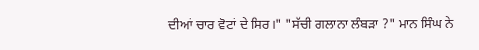ਦੀਆਂ ਚਾਰ ਵੋਟਾਂ ਦੇ ਸਿਰ।" "ਸੱਚੀ ਗਲਾਨਾ ਲੰਬੜਾ ?" ਮਾਨ ਸਿੰਘ ਨੇ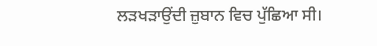ਲੜਖੜਾਉਂਦੀ ਜ਼ੁਬਾਨ ਵਿਚ ਪੁੱਛਿਆ ਸੀ।